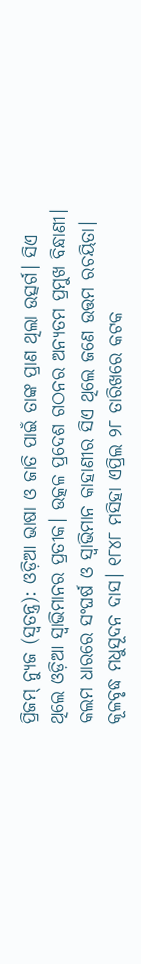ପ୍ରିଜମ୍ ନ୍ୟୁଜ (ସ୍ୱତନ୍ତ୍ର): ଓଡ଼ିଆ ଭାଷା ଓ ଜାତି ପାଇଁ ତାଙ୍କ ପ୍ରାଣ ଥିଲା ଉତ୍ସର୍ଗ। ସିଏ ଥିଲେ ଓଡ଼ିଆ ସ୍ୱାଭିମାନର ପ୍ରତୀକ। ଉତ୍କଳ ପ୍ରଦେଶ ଗଠନର ଅନ୍ୟତମ ପ୍ରମୁଖ ବିନ୍ଧାଣୀ। କଲମ ଧାରରେ ସଂଘର୍ଷ ଓ ସ୍ୱାଭିମାନ କାହାଣୀର ସିଏ ଥିଲେ ଜଣେ ଉତ୍ତମ ରଚୟିତା। କୂଳବୃଦ୍ଧ ମଧୁସୂଦନ ଦାସ। ୧୮୪୮ ମସିହା ଏପ୍ରିଲ ୨୮ ତାରିଖରେ କଟକ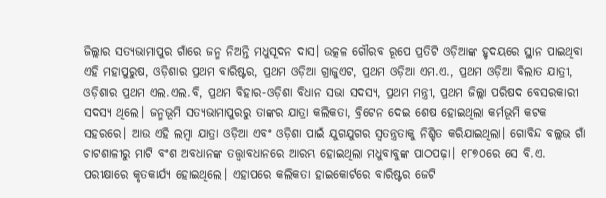ଜିଲ୍ଲାର ସତ୍ୟଭାମାପୁର ଗାଁରେ ଜନ୍ମ ନିଅନ୍ତି ମଧୁସୂଦନ ଦାସ। ଉତ୍କଳ ଗୌରବ ରୂପେ ପ୍ରତିଟି ଓଡ଼ିଆଙ୍କ ହୃଦୟରେ ସ୍ଥାନ ପାଇଥିବା ଏହି ମହାପୁରୁଷ, ଓଡ଼ିଶାର ପ୍ରଥମ ବାରିଷ୍ଟର, ପ୍ରଥମ ଓଡ଼ିଆ ଗ୍ରାଜୁଏଟ, ପ୍ରଥମ ଓଡ଼ିଆ ଏମ.ଏ., ପ୍ରଥମ ଓଡ଼ିଆ ବିଲାତ ଯାତ୍ରୀ, ଓଡ଼ିଶାର ପ୍ରଥମ ଏଲ.ଏଲ.ବି, ପ୍ରଥମ ବିହାର-ଓଡ଼ିଶା ବିଧାନ ସଭା ସଦସ୍ୟ, ପ୍ରଥମ ମନ୍ତ୍ରୀ, ପ୍ରଥମ ଜିଲ୍ଲା ପରିଷଦ ବେସରକାରୀ ସଦସ୍ୟ ଥିଲେ। ଜନ୍ମଭୂମି ସତ୍ୟଭାମାପୁରରୁ ତାଙ୍କର ଯାତ୍ରା କଲିକତା, ବ୍ରିଟେନ ଦେଇ ଶେଷ ହୋଇଥିଲା କର୍ମଭୂମି କଟକ ସହରରେ। ଆଉ ଏହି ଲମ୍ବା ଯାତ୍ରା ଓଡ଼ିଆ ଏବଂ ଓଡ଼ିଶା ପାଇଁ ଯୁଗଯୁଗର ସ୍ୱତନ୍ତ୍ରତାକୁ ନିଶ୍ଚିତ କରିଯାଇଥିଲା। ଗୋବିନ୍ଦ ବଲ୍ଲଭ ଗାଁ ଚାଟଶାଳୀରୁ ମାଟି ବଂଶ ଅବଧାନଙ୍କ ତତ୍ତ୍ୱାବଧାନରେ ଆରମ୍ଭ ହୋଇଥିଲା ମଧୁବାବୁଙ୍କ ପାଠପଢ଼ା। ୧୮୭୦ରେ ସେ ବି.ଏ. ପରୀକ୍ଷାରେ କୃତକାର୍ଯ୍ୟ ହୋଇଥିଲେ। ଏହାପରେ କଲିକତା ହାଇକୋର୍ଟରେ ବାରିଷ୍ଟର ଜେଟି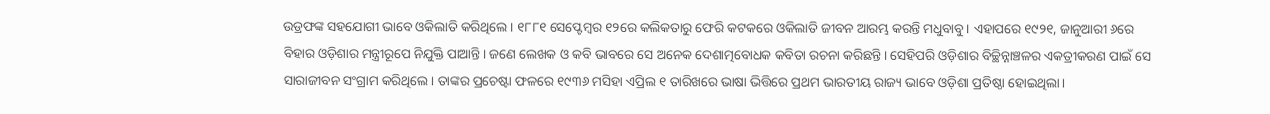ଉଡ୍ରଫଙ୍କ ସହଯୋଗୀ ଭାବେ ଓକିଲାତି କରିଥିଲେ। ୧୮୮୧ ସେପ୍ଟେମ୍ବର ୧୨ରେ କଲିକତାରୁ ଫେରି କଟକରେ ଓକିଲାତି ଜୀବନ ଆରମ୍ଭ କରନ୍ତି ମଧୁବାବୁ। ଏହାପରେ ୧୯୨୧, ଜାନୁଆରୀ ୬ରେ ବିହାର ଓଡ଼ିଶାର ମନ୍ତ୍ରୀରୂପେ ନିଯୁକ୍ତି ପାଆନ୍ତି। ଜଣେ ଲେଖକ ଓ କବି ଭାବରେ ସେ ଅନେକ ଦେଶାତ୍ମବୋଧକ କବିତା ରଚନା କରିଛନ୍ତି। ସେହିପରି ଓଡ଼ିଶାର ବିଚ୍ଛିନ୍ନାଞ୍ଚଳର ଏକତ୍ରୀକରଣ ପାଇଁ ସେ ସାରାଜୀବନ ସଂଗ୍ରାମ କରିଥିଲେ। ତାଙ୍କର ପ୍ରଚେଷ୍ଟା ଫଳରେ ୧୯୩୬ ମସିହା ଏପ୍ରିଲ ୧ ତାରିଖରେ ଭାଷା ଭିତ୍ତିରେ ପ୍ରଥମ ଭାରତୀୟ ରାଜ୍ୟ ଭାବେ ଓଡ଼ିଶା ପ୍ରତିଷ୍ଠା ହୋଇଥିଲା।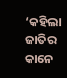‘କହିଲା ଜାତିର କାନେ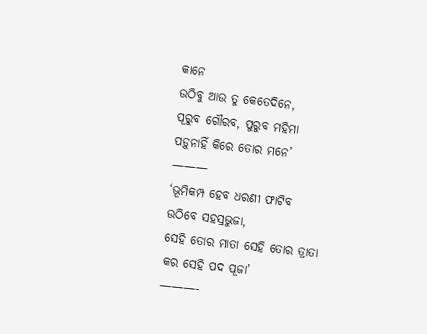କାନେ
ଉଠିବୁ ଆଉ ତୁ କେତେଦିନେ,
ପୂରୁବ ଗୌରବ, ପୁରୁବ ମହିମା
ପଡ଼ୁନାହିଁ କିରେ ତୋର ମନେ’
———
‘ଭୂମିକମ୍ପ ହେବ ଧରଣୀ ଫାଟିବ
ଉଠିବେ ସହସ୍ରଭୁଜା,
ସେହି ତୋର ମାତା ସେହି ତୋର ତ୍ରାତା
କର ସେହି ପଦ ପୂଜା’
———-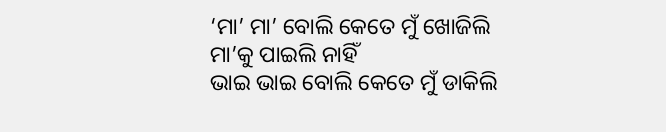‘ମା’ ମା’ ବୋଲି କେତେ ମୁଁ ଖୋଜିଲି
ମା’କୁ ପାଇଲି ନାହିଁ
ଭାଇ ଭାଇ ବୋଲି କେତେ ମୁଁ ଡାକିଲି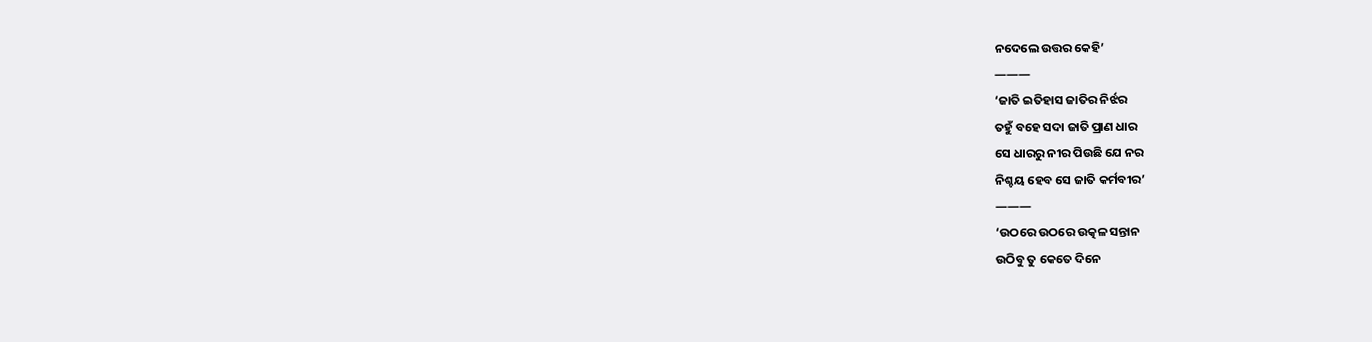ନଦେଲେ ଉତ୍ତର କେହି’
———
‘ଜାତି ଇତିହାସ ଜାତିର ନିର୍ଝର
ତହୁଁ ବହେ ସଦା ଜାତି ପ୍ରାଣ ଧାର
ସେ ଧାରରୁ ନୀର ପିଉଛି ଯେ ନର
ନିଶ୍ଚୟ ହେବ ସେ ଜାତି କର୍ମବୀର’
———
‘ଉଠରେ ଉଠରେ ଉତ୍କଳ ସନ୍ତାନ
ଉଠିବୁ ତୁ କେତେ ଦିନେ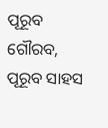ପୂରୂବ ଗୌରବ, ପୂରୂବ ସାହସ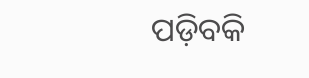ପଡ଼ିବକି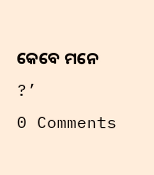କେବେ ମନେ ?’
0 Comments